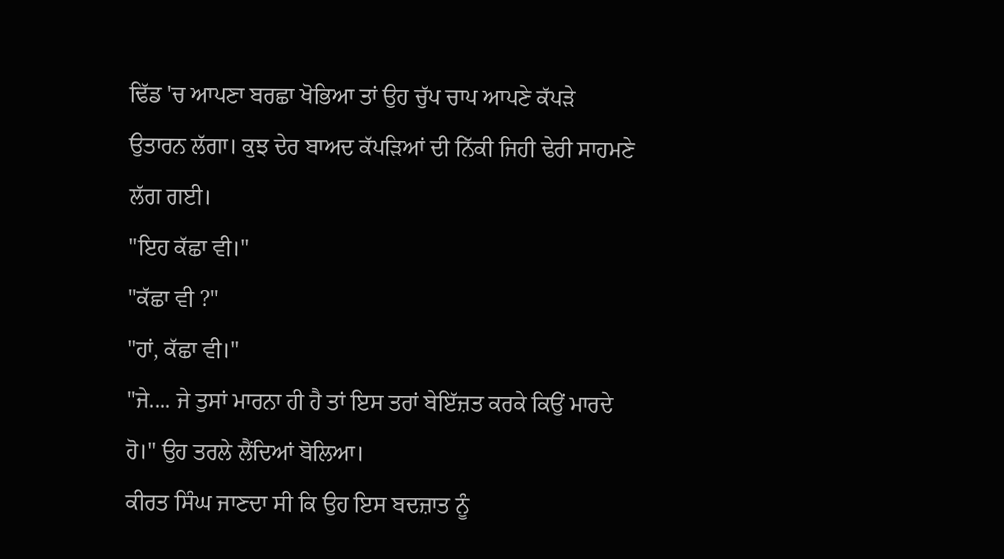ਢਿੱਡ 'ਚ ਆਪਣਾ ਬਰਛਾ ਖੋਭਿਆ ਤਾਂ ਉਹ ਚੁੱਪ ਚਾਪ ਆਪਣੇ ਕੱਪੜੇ ਉਤਾਰਨ ਲੱਗਾ। ਕੁਝ ਦੇਰ ਬਾਅਦ ਕੱਪੜਿਆਂ ਦੀ ਨਿੱਕੀ ਜਿਹੀ ਢੇਰੀ ਸਾਹਮਣੇ ਲੱਗ ਗਈ।
"ਇਹ ਕੱਛਾ ਵੀ।"
"ਕੱਛਾ ਵੀ ?"
"ਹਾਂ, ਕੱਛਾ ਵੀ।"
"ਜੇ.... ਜੇ ਤੁਸਾਂ ਮਾਰਨਾ ਹੀ ਹੈ ਤਾਂ ਇਸ ਤਰਾਂ ਬੇਇੱਜ਼ਤ ਕਰਕੇ ਕਿਉਂ ਮਾਰਦੇ ਹੋ।" ਉਹ ਤਰਲੇ ਲੈਂਦਿਆਂ ਬੋਲਿਆ।
ਕੀਰਤ ਸਿੰਘ ਜਾਣਦਾ ਸੀ ਕਿ ਉਹ ਇਸ ਬਦਜ਼ਾਤ ਨੂੰ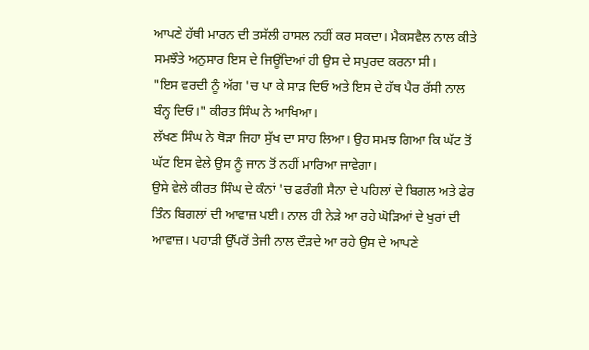ਆਪਣੇ ਹੱਥੀ ਮਾਰਨ ਦੀ ਤਸੱਲੀ ਹਾਸਲ ਨਹੀਂ ਕਰ ਸਕਦਾ। ਮੈਕਸਵੈਲ ਨਾਲ ਕੀਤੇ ਸਮਝੌਤੇ ਅਨੁਸਾਰ ਇਸ ਦੇ ਜਿਊਂਦਿਆਂ ਹੀ ਉਸ ਦੇ ਸਪੁਰਦ ਕਰਨਾ ਸੀ।
"ਇਸ ਵਰਦੀ ਨੂੰ ਅੱਗ 'ਚ ਪਾ ਕੇ ਸਾੜ ਦਿਓ ਅਤੇ ਇਸ ਦੇ ਹੱਥ ਪੈਰ ਰੱਸੀ ਨਾਲ ਬੰਨ੍ਹ ਦਿਓ।" ਕੀਰਤ ਸਿੰਘ ਨੇ ਆਖਿਆ।
ਲੱਖਣ ਸਿੰਘ ਨੇ ਥੋੜਾ ਜਿਹਾ ਸੁੱਖ ਦਾ ਸਾਹ ਲਿਆ। ਉਹ ਸਮਝ ਗਿਆ ਕਿ ਘੱਟ ਤੋਂ ਘੱਟ ਇਸ ਵੇਲੇ ਉਸ ਨੂੰ ਜਾਨ ਤੋਂ ਨਹੀਂ ਮਾਰਿਆ ਜਾਵੇਗਾ।
ਉਸੇ ਵੇਲੇ ਕੀਰਤ ਸਿੰਘ ਦੇ ਕੰਨਾਂ 'ਚ ਫਰੰਗੀ ਸੈਨਾ ਦੇ ਪਹਿਲਾਂ ਦੇ ਬਿਗਲ ਅਤੇ ਫੇਰ ਤਿੰਨ ਬਿਗਲਾਂ ਦੀ ਆਵਾਜ਼ ਪਈ। ਨਾਲ ਹੀ ਨੇੜੇ ਆ ਰਹੇ ਘੋੜਿਆਂ ਦੇ ਖੁਰਾਂ ਦੀ ਆਵਾਜ਼। ਪਹਾੜੀ ਉੱਪਰੋਂ ਤੇਜੀ ਨਾਲ ਦੌੜਦੇ ਆ ਰਹੇ ਉਸ ਦੇ ਆਪਣੇ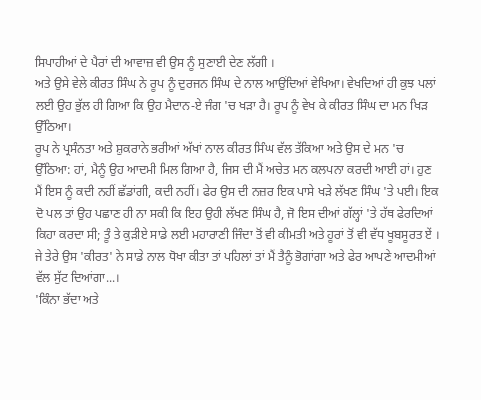ਸਿਪਾਹੀਆਂ ਦੇ ਪੈਰਾਂ ਦੀ ਆਵਾਜ਼ ਵੀ ਉਸ ਨੂੰ ਸੁਣਾਈ ਦੇਣ ਲੱਗੀ ।
ਅਤੇ ਉਸੇ ਵੇਲੇ ਕੀਰਤ ਸਿੰਘ ਨੇ ਰੂਪ ਨੂੰ ਦੁਰਜਨ ਸਿੰਘ ਦੇ ਨਾਲ ਆਉਂਦਿਆਂ ਵੇਖਿਆ। ਵੇਖਦਿਆਂ ਹੀ ਕੁਝ ਪਲਾਂ ਲਈ ਉਹ ਭੁੱਲ ਹੀ ਗਿਆ ਕਿ ਉਹ ਮੈਦਾਨ-ਏ ਜੰਗ 'ਚ ਖੜਾ ਹੈ। ਰੂਪ ਨੂੰ ਵੇਖ ਕੇ ਕੀਰਤ ਸਿੰਘ ਦਾ ਮਨ ਖਿੜ ਉੱਠਿਆ।
ਰੂਪ ਨੇ ਪ੍ਰਸੰਨਤਾ ਅਤੇ ਸ਼ੁਕਰਾਨੇ ਭਰੀਆਂ ਅੱਖਾਂ ਨਾਲ ਕੀਰਤ ਸਿੰਘ ਵੱਲ ਤੱਕਿਆ ਅਤੇ ਉਸ ਦੇ ਮਨ 'ਚ ਉੱਠਿਆ: ਹਾਂ, ਮੈਨੂੰ ਉਹ ਆਦਮੀ ਮਿਲ ਗਿਆ ਹੈ, ਜਿਸ ਦੀ ਮੈਂ ਅਚੇਤ ਮਨ ਕਲਪਨਾ ਕਰਦੀ ਆਈ ਹਾਂ। ਹੁਣ ਮੈਂ ਇਸ ਨੂੰ ਕਦੀ ਨਹੀਂ ਛੱਡਾਂਗੀ, ਕਦੀ ਨਹੀਂ। ਫੇਰ ਉਸ ਦੀ ਨਜ਼ਰ ਇਕ ਪਾਸੇ ਖੜੇ ਲੱਖਣ ਸਿੰਘ 'ਤੇ ਪਈ। ਇਕ ਦੋ ਪਲ ਤਾਂ ਉਹ ਪਛਾਣ ਹੀ ਨਾ ਸਕੀ ਕਿ ਇਹ ਉਹੀ ਲੱਖਣ ਸਿੰਘ ਹੈ, ਜੋ ਇਸ ਦੀਆਂ ਗੱਲ੍ਹਾਂ 'ਤੇ ਹੱਥ ਫੇਰਦਿਆਂ ਕਿਹਾ ਕਰਦਾ ਸੀ; ਤੂੰ ਤੇ ਕੁੜੀਏ ਸਾਡੇ ਲਈ ਮਹਾਰਾਣੀ ਜਿੰਦਾ ਤੋਂ ਵੀ ਕੀਮਤੀ ਅਤੇ ਹੂਰਾਂ ਤੋਂ ਵੀ ਵੱਧ ਖੂਬਸੂਰਤ ਏਂ । ਜੇ ਤੇਰੇ ਉਸ 'ਕੀਰਤ' ਨੇ ਸਾਡੇ ਨਾਲ ਧੋਖਾ ਕੀਤਾ ਤਾਂ ਪਹਿਲਾਂ ਤਾਂ ਮੈਂ ਤੈਨੂੰ ਭੋਗਾਂਗਾ ਅਤੇ ਫੇਰ ਆਪਣੇ ਆਦਮੀਆਂ ਵੱਲ ਸੁੱਟ ਦਿਆਂਗਾ...।
'ਕਿੰਨਾ ਭੱਦਾ ਅਤੇ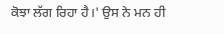ਕੋਝਾ ਲੱਗ ਰਿਹਾ ਹੈ।' ਉਸ ਨੇ ਮਨ ਹੀ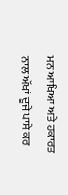ਮਨ ਆਖਿਆ ਅਤੇ ਹਕਾਰਤ ਨਾਲ ਅੱਖਾਂ ਦੂਜੇ ਪਾਸੇ ਕਰ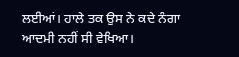ਲਈਆਂ। ਹਾਲੇ ਤਕ ਉਸ ਨੇ ਕਦੇ ਨੰਗਾ ਆਦਮੀ ਨਹੀਂ ਸੀ ਵੇਖਿਆ।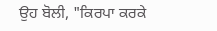ਉਹ ਬੋਲੀ, "ਕਿਰਪਾ ਕਰਕੇ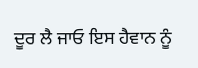ਦੂਰ ਲੈ ਜਾਓ ਇਸ ਹੈਵਾਨ ਨੂੰ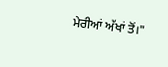ਮੇਰੀਆਂ ਅੱਖਾਂ ਤੋਂ।"